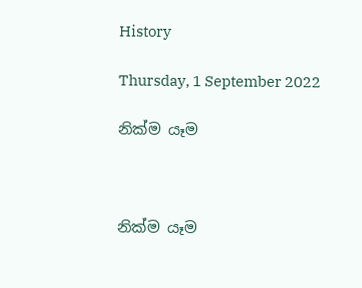History

Thursday, 1 September 2022

නික්ම යෑම



නික්ම යෑම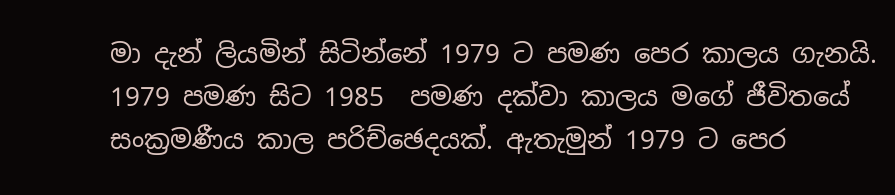මා දැන් ලියමින් සිටින්නේ 1979 ට පමණ පෙර කාලය ගැනයි. 1979 පමණ සිට 1985  පමණ දක්වා කාලය මගේ ජීවිතයේ සංක්‍රමණීය කාල පරිච්ඡෙදයක්. ඇතැමුන් 1979 ට පෙර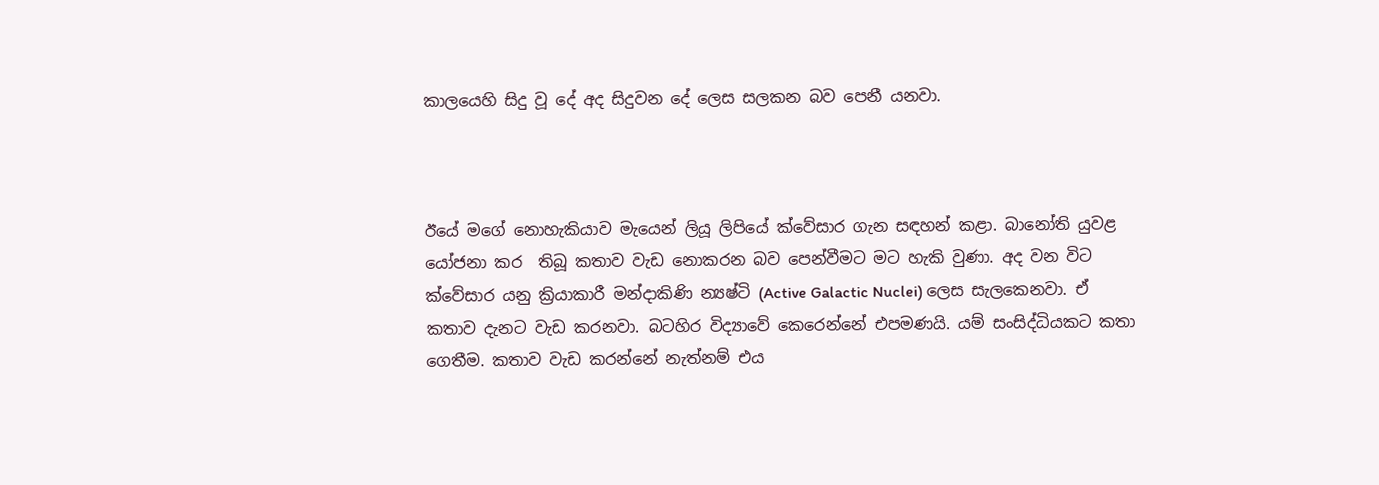කාලයෙහි සිදු වූ දේ අද සිදුවන දේ ලෙස සලකන බව පෙනී යනවා.



ඊයේ මගේ නොහැකියාව මැයෙන් ලියූ ලිපියේ ක්වේසාර ගැන සඳහන් කළා. බානෝති යුවළ යෝජනා කර  තිබූ කතාව වැඩ නොකරන බව පෙන්වීමට මට හැකි වුණා. අද වන විට ක්වේසාර යනු ක්‍රියාකාරී මන්දාකිණි න්‍යෂ්ටි (Active Galactic Nuclei) ලෙස සැලකෙනවා. ඒ කතාව දැනට වැඩ කරනවා. බටහිර විද්‍යාවේ කෙරෙන්නේ එපමණයි. යම් සංසිද්ධියකට කතා ගෙතීම. කතාව වැඩ කරන්නේ නැත්නම් එය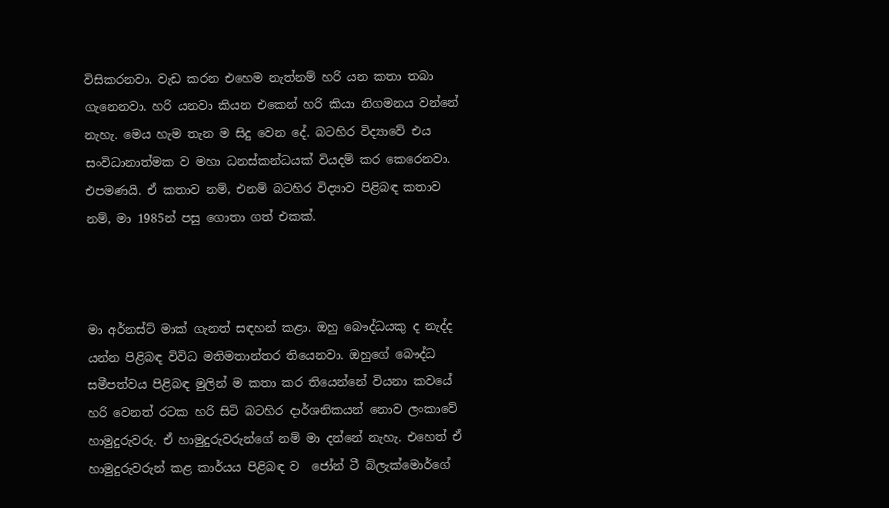විසිකරනවා. වැඩ කරන එහෙම නැත්නම් හරි යන කතා තබා ගැනෙනවා. හරි යනවා කියන එකෙන් හරි කියා නිගමනය වන්නේ නැහැ. මෙය හැම තැන ම සිදු වෙන දේ. බටහිර විද්‍යාවේ එය සංවිධානාත්මක ව මහා ධනස්කන්ධයක් වියදම් කර කෙරෙනවා. එපමණයි. ඒ කතාව නම්, එනම් බටහිර විද්‍යාව පිළිබඳ කතාව නම්, මා 1985න් පසු ගොතා ගත් එකක්.



මා අර්නස්ට් මාක් ගැනත් සඳහන් කළා. ඔහු බෞද්ධයකු ද නැද්ද යන්න පිළිබඳ විවිධ මතිමතාන්තර තියෙනවා. ඔහුගේ බෞද්ධ සමීපත්වය පිළිබඳ මුලින් ම කතා කර තියෙන්නේ වියනා කවයේ හරි වෙනත් රටක හරි සිටි බටහිර දාර්ශනිකයන් නොව ලංකාවේ හාමුදුරුවරු. ඒ හාමුදුරුවරුන්ගේ නම් මා දන්නේ නැහැ. එහෙත් ඒ හාමුදුරුවරුන් කළ කාර්යය පිළිබඳ ව  ජෝන් ටී බ්ලැක්මොර්ගේ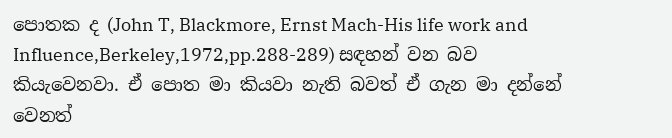පොතක ද (John T, Blackmore, Ernst Mach-His life work and Influence,Berkeley,1972,pp.288-289) සඳහන් වන බව කියැවෙනවා. ඒ පොත මා කියවා නැති බවත් ඒ ගැන මා දන්නේ වෙනත්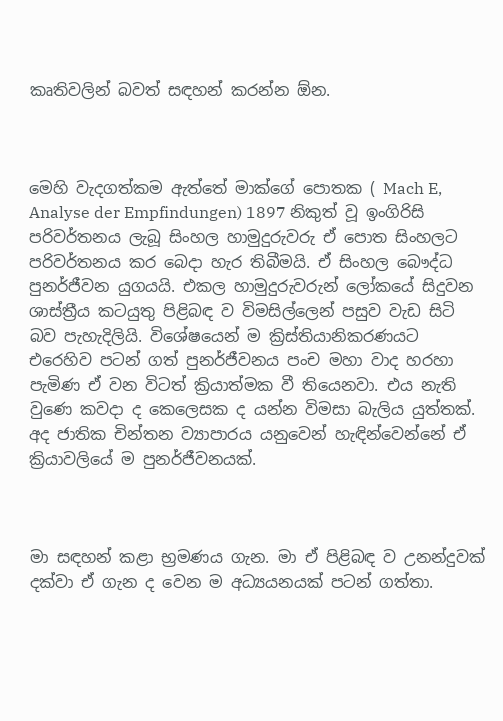කෘතිවලින් බවත් සඳහන් කරන්න ඕන.



මෙහි වැදගත්කම ඇත්තේ මාක්ගේ පොතක ( Mach E,    Analyse der Empfindungen) 1897 නිකුත් වූ ඉංගිරිසි පරිවර්තනය ලැබූ සිංහල හාමුදුරුවරු ඒ පොත සිංහලට පරිවර්තනය කර බෙදා හැර තිබීමයි. ඒ සිංහල බෞද්ධ පුනර්ජීවන යුගයයි. එකල හාමුදුරුවරුන් ලෝකයේ සිදුවන ශාස්ත්‍රීය කටයුතු පිළිබඳ ව විමසිල්ලෙන් පසුව වැඩ සිටි බව පැහැදිලියි. විශේෂයෙන් ම ක්‍රිස්තියානිකරණයට එරෙහිව පටන් ගත් පුනර්ජීවනය පංච මහා වාද හරහා පැමිණ ඒ වන විටත් ක්‍රියාත්මක වී තියෙනවා. එය නැති වුණෙ කවදා ද කෙලෙසක ද යන්න විමසා බැලිය යුත්තක්. අද ජාතික චින්තන ව්‍යාපාරය යනුවෙන් හැඳින්වෙන්නේ ඒ ක්‍රියාවලියේ ම පුනර්ජීවනයක්.



මා සඳහන් කළා භ්‍රමණය ගැන. මා ඒ පිළිබඳ ව උනන්දුවක් දක්වා ඒ ගැන ද වෙන ම අධ්‍යයනයක් පටන් ගත්තා.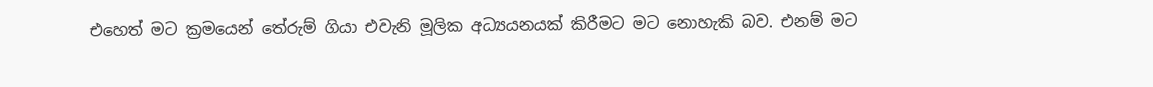එහෙත් මට ක්‍රමයෙන් තේරුම් ගියා එවැනි මූලික අධ්‍යයනයක් කිරීමට මට නොහැකි බව. එනම් මට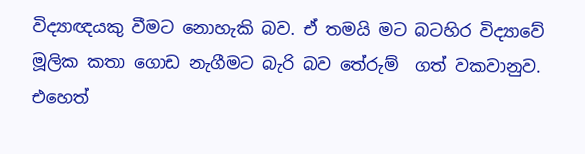විද්‍යාඥයකු වීමට නොහැකි බව. ඒ තමයි මට බටහිර විද්‍යාවේ මූලික කතා ගොඩ නැගීමට බැරි බව තේරුම්  ගත් වකවානුව. එහෙත්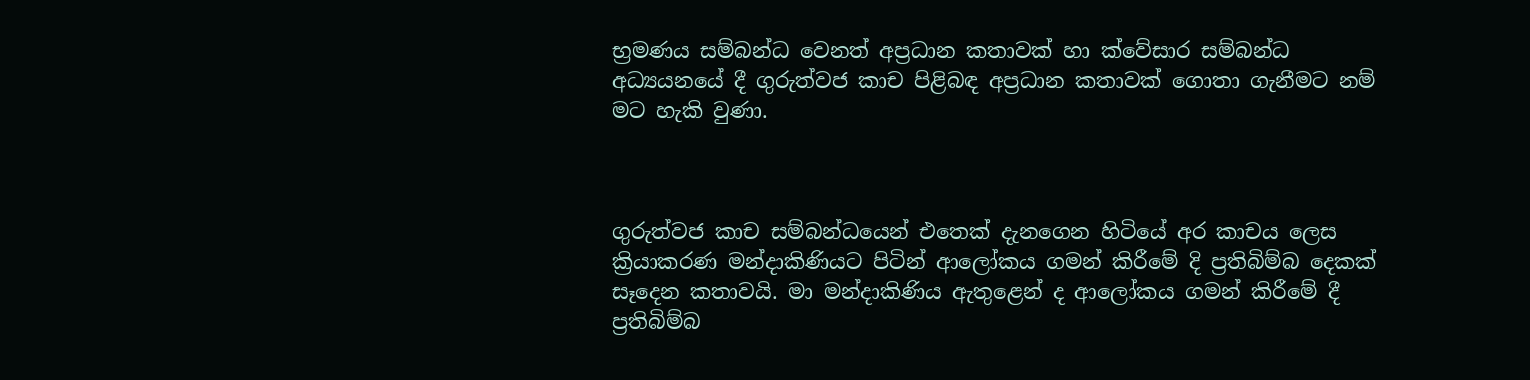භ්‍රමණය සම්බන්ධ වෙනත් අප්‍රධාන කතාවක් හා ක්වේසාර සම්බන්ධ අධ්‍යයනයේ දී ගුරුත්වජ කාච පිළිබඳ අප්‍රධාන කතාවක් ගොතා ගැනීමට නම් මට හැකි වුණා.



ගුරුත්වජ කාච සම්බන්ධයෙන් එතෙක් දැනගෙන හිටියේ අර කාචය ලෙස ක්‍රියාකරණ මන්දාකිණියට පිටින් ආලෝකය ගමන් කිරීමේ දි ප්‍රතිබිම්බ දෙකක් සෑදෙන කතාවයි. මා මන්දාකිණිය ඇතුළෙන් ද ආලෝකය ගමන් කිරීමේ දී ප්‍රතිබිම්බ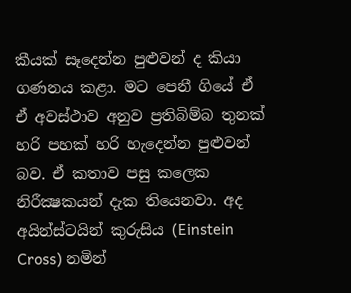කීයක් සෑදෙන්න පුළුවන් ද කියා ගණනය කළා. මට පෙනී ගියේ ඒ ඒ අවස්ථාව අනුව ප්‍රතිබිම්බ තුනක් හරි පහක් හරි හැදෙන්න පුළුවන් බව. ඒ කතාව පසු කලෙක නිරීක්‍ෂකයන් දැක තියෙනවා. අද අයින්ස්ටයින් කුරුසිය (Einstein Cross) නමින්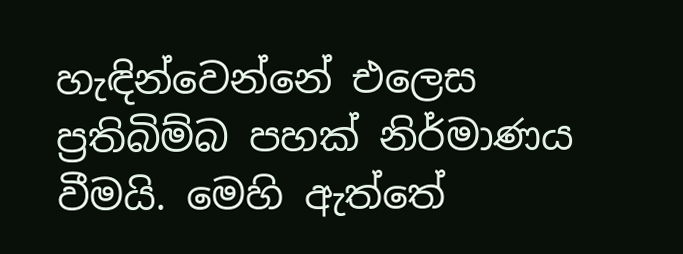හැඳින්වෙන්නේ එලෙස ප්‍රතිබිම්බ පහක් නිර්මාණය වීමයි. මෙහි ඇත්තේ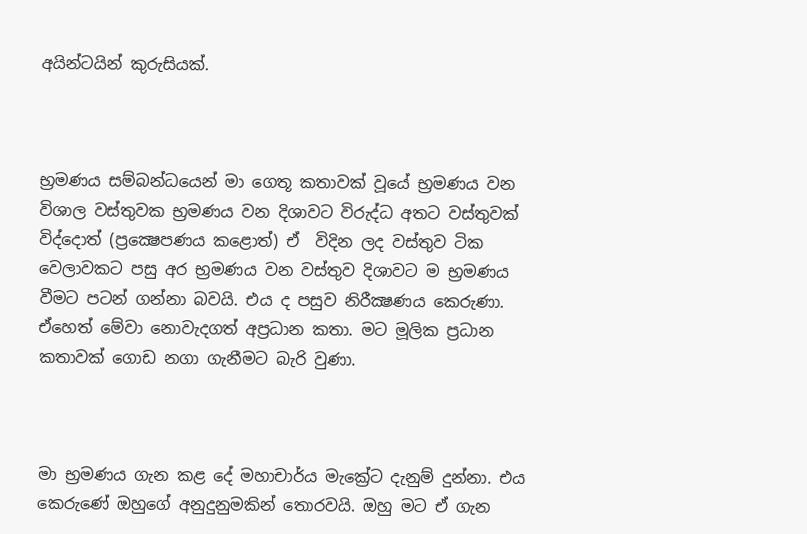අයින්ටයින් කුරුසියක්.



භ්‍රමණය සම්බන්ධයෙන් මා ගෙතූ කතාවක් වූයේ භ්‍රමණය වන විශාල වස්තුවක භ්‍රමණය වන දිශාවට විරුද්ධ අතට වස්තුවක් විද්දොත් (ප්‍රක්‍ෂෙපණය කළොත්) ඒ  විදින ලද වස්තුව ටික වෙලාවකට පසු අර භ්‍රමණය වන වස්තුව දිශාවට ම භ්‍රමණය වීමට පටන් ගන්නා බවයි. එය ද පසුව නිරීක්‍ෂණය කෙරුණා. ඒහෙත් මේවා නොවැදගත් අප්‍රධාන කතා. මට මූලික ප්‍රධාන කතාවක් ගොඩ නගා ගැනීමට බැරි වුණා.



මා භ්‍රමණය ගැන කළ දේ මහාචාර්ය මැක්‍රේට දැනුම් දුන්නා. එය කෙරුණේ ඔහුගේ අනුදුනුමකින් තොරවයි. ඔහු මට ඒ ගැන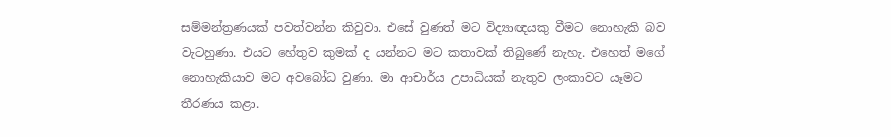සම්මන්ත්‍රණයක් පවත්වන්න කිවුවා. එසේ වුණත් මට විද්‍යාඥයකු වීමට නොහැකි බව වැටහුණා. එයට හේතුව කුමක් ද යන්නට මට කතාවක් තිබුණේ නැහැ. එහෙත් මගේ නොහැකියාව මට අවබෝධ වුණා. මා ආචාර්ය උපාධියක් නැතුව ලංකාවට යෑමට තීරණය කළා.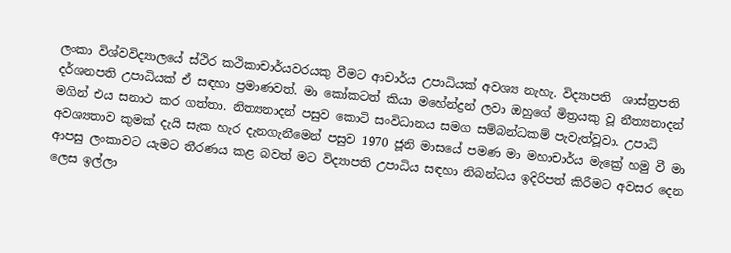ලංකා විශ්වවිද්‍යාලයේ ස්ථිර කථිකාචාර්යවරයකු වීමට ආචාර්ය උපාධියක් අවශ්‍ය නැහැ. විද්‍යාපති  ශාස්ත්‍රපති දර්ශනපති උපාධියක් ඒ සඳහා ප්‍රමාණවත්. මා කෝකටත් කියා මහේන්ද්‍රන් ලවා ඔහුගේ මිත්‍රයකු වූ නීත්‍යනාදන් මගින් එය සනාථ කර ගත්තා. නිත්‍යනාදන් පසුව කොටි සංවිධානය සමග සම්බන්ධකම් පැවැත්වූවා. උපාධි අවශ්‍යතාව කුමක් දැයි සැක හැර දැනගැනීමෙන් පසුව 1970 ජූනි මාසයේ පමණ මා මහාචාර්ය මැක්‍රේ හමු වී මා ආපසු ලංකාවට යැමට තීරණය කළ බවත් මට විද්‍යාපති උපාධිය සඳහා නිබන්ධය ඉදිරිපත් කිරීමට අවසර දෙන ලෙස ඉල්ලා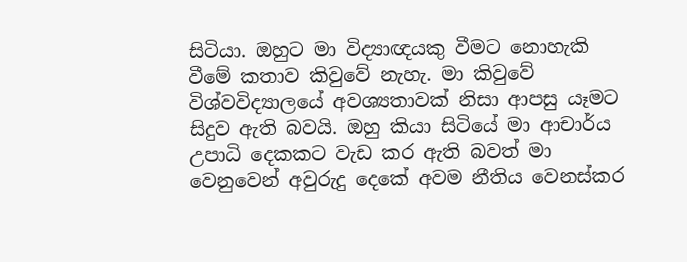සිටියා. ඔහුට මා විද්‍යාඥයකු වීමට නොහැකි වීමේ කතාව කිවුවේ නැහැ. මා කිවුවේ විශ්වවිද්‍යාලයේ අවශ්‍යතාවක් නිසා ආපසු යෑමට සිදුව ඇති බවයි. ඔහු කියා සිටියේ මා ආචාර්ය උපාධි දෙකකට වැඩ කර ඇති බවත් මා වෙනුවෙන් අවුරුදු දෙකේ අවම නීතිය වෙනස්කර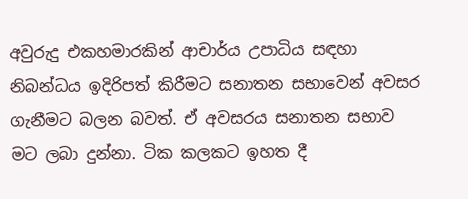අවුරුදු එකහමාරකින් ආචාර්ය උපාධිය සඳහා නිබන්ධය ඉදිරිපත් කිරීමට සනාතන සභාවෙන් අවසර ගැනීමට බලන බවත්. ඒ අවසරය සනාතන සභාව මට ලබා දුන්නා. ටික කලකට ඉහත දී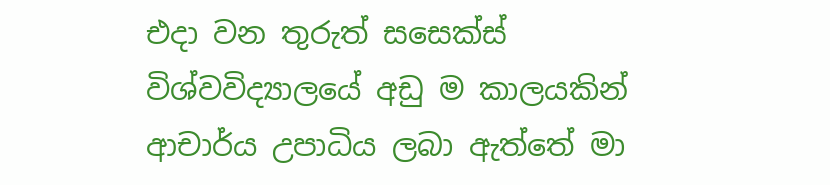එදා වන තුරුත් සසෙක්ස් විශ්වවිද්‍යාලයේ අඩු ම කාලයකින් ආචාර්ය උපාධිය ලබා ඇත්තේ මා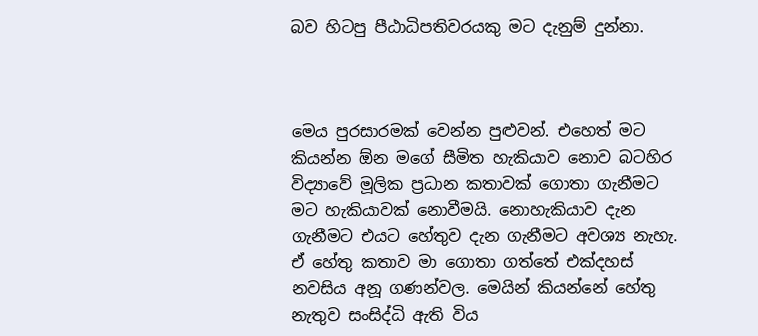බව හිටපු පීඨාධිපතිවරයකු මට දැනුම් දුන්නා.



මෙය පුරසාරමක් වෙන්න පුළුවන්. එහෙත් මට කියන්න ඕන මගේ සීමිත හැකියාව නොව බටහිර විද්‍යාවේ මූලික ප්‍රධාන කතාවක් ගොතා ගැනීමට මට හැකියාවක් නොවීමයි. නොහැකියාව දැන ගැනීමට එයට හේතුව දැන ගැනීමට අවශ්‍ය නැහැ. ඒ හේතු කතාව මා ගොතා ගත්තේ එක්දහස් නවසිය අනූ ගණන්වල. මෙයින් කියන්නේ හේතු නැතුව සංසිද්ධි ඇති විය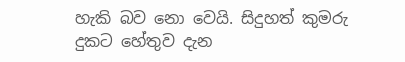හැකි බව නො වෙයි. සිදුහත් කුමරු දුකට හේතුව දැන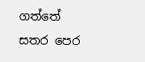ගත්තේ සතර පෙර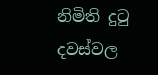නිමිති දුටු දවස්වල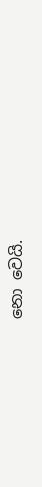නො වෙයි.